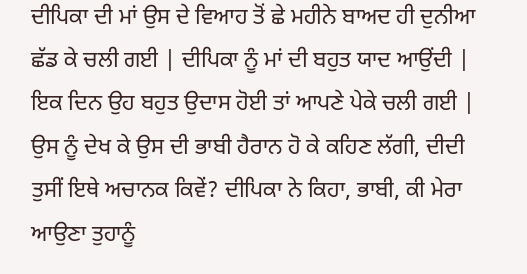ਦੀਪਿਕਾ ਦੀ ਮਾਂ ਉਸ ਦੇ ਵਿਆਹ ਤੋਂ ਛੇ ਮਹੀਨੇ ਬਾਅਦ ਹੀ ਦੁਨੀਆ ਛੱਡ ਕੇ ਚਲੀ ਗਈ | ਦੀਪਿਕਾ ਨੂੰ ਮਾਂ ਦੀ ਬਹੁਤ ਯਾਦ ਆਉਂਦੀ | ਇਕ ਦਿਨ ਉਹ ਬਹੁਤ ਉਦਾਸ ਹੋਈ ਤਾਂ ਆਪਣੇ ਪੇਕੇ ਚਲੀ ਗਈ | ਉਸ ਨੂੰ ਦੇਖ ਕੇ ਉਸ ਦੀ ਭਾਬੀ ਹੈਰਾਨ ਹੋ ਕੇ ਕਹਿਣ ਲੱਗੀ, ਦੀਦੀ ਤੁਸੀਂ ਇਥੇ ਅਚਾਨਕ ਕਿਵੇਂ? ਦੀਪਿਕਾ ਨੇ ਕਿਹਾ, ਭਾਬੀ, ਕੀ ਮੇਰਾ ਆਉਣਾ ਤੁਹਾਨੂੰ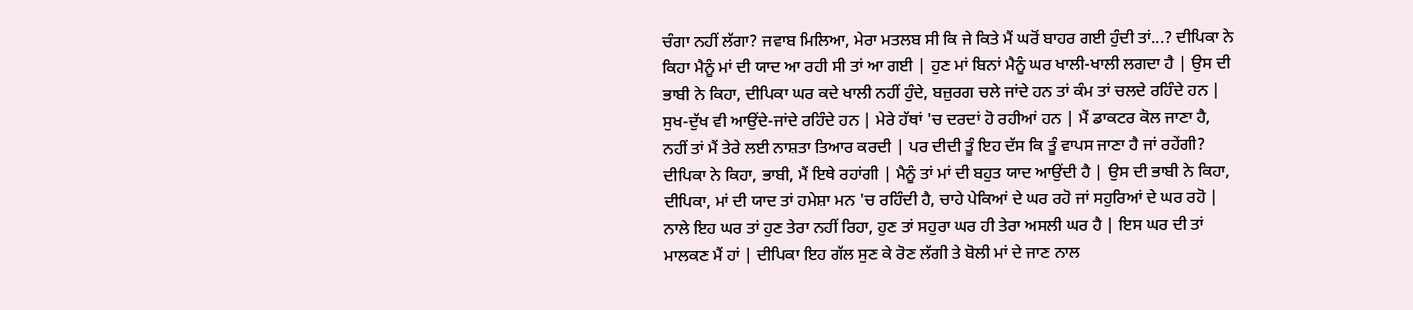ਚੰਗਾ ਨਹੀਂ ਲੱਗਾ? ਜਵਾਬ ਮਿਲਿਆ, ਮੇਰਾ ਮਤਲਬ ਸੀ ਕਿ ਜੇ ਕਿਤੇ ਮੈਂ ਘਰੋਂ ਬਾਹਰ ਗਈ ਹੁੰਦੀ ਤਾਂ...? ਦੀਪਿਕਾ ਨੇ ਕਿਹਾ ਮੈਨੂੰ ਮਾਂ ਦੀ ਯਾਦ ਆ ਰਹੀ ਸੀ ਤਾਂ ਆ ਗਈ | ਹੁਣ ਮਾਂ ਬਿਨਾਂ ਮੈਨੂੰ ਘਰ ਖਾਲੀ-ਖਾਲੀ ਲਗਦਾ ਹੈ | ਉਸ ਦੀ ਭਾਬੀ ਨੇ ਕਿਹਾ, ਦੀਪਿਕਾ ਘਰ ਕਦੇ ਖਾਲੀ ਨਹੀਂ ਹੁੰਦੇ, ਬਜ਼ੁਰਗ ਚਲੇ ਜਾਂਦੇ ਹਨ ਤਾਂ ਕੰਮ ਤਾਂ ਚਲਦੇ ਰਹਿੰਦੇ ਹਨ | ਸੁਖ-ਦੁੱਖ ਵੀ ਆਉਂਦੇ-ਜਾਂਦੇ ਰਹਿੰਦੇ ਹਨ | ਮੇਰੇ ਹੱਥਾਂ 'ਚ ਦਰਦਾਂ ਹੋ ਰਹੀਆਂ ਹਨ | ਮੈਂ ਡਾਕਟਰ ਕੋਲ ਜਾਣਾ ਹੈ, ਨਹੀਂ ਤਾਂ ਮੈਂ ਤੇਰੇ ਲਈ ਨਾਸ਼ਤਾ ਤਿਆਰ ਕਰਦੀ | ਪਰ ਦੀਦੀ ਤੂੰ ਇਹ ਦੱਸ ਕਿ ਤੂੰ ਵਾਪਸ ਜਾਣਾ ਹੈ ਜਾਂ ਰਹੇਂਗੀ?
ਦੀਪਿਕਾ ਨੇ ਕਿਹਾ, ਭਾਬੀ, ਮੈਂ ਇਥੇ ਰਹਾਂਗੀ | ਮੈਨੂੰ ਤਾਂ ਮਾਂ ਦੀ ਬਹੁਤ ਯਾਦ ਆਉਂਦੀ ਹੈ | ਉਸ ਦੀ ਭਾਬੀ ਨੇ ਕਿਹਾ, ਦੀਪਿਕਾ, ਮਾਂ ਦੀ ਯਾਦ ਤਾਂ ਹਮੇਸ਼ਾ ਮਨ 'ਚ ਰਹਿੰਦੀ ਹੈ, ਚਾਹੇ ਪੇਕਿਆਂ ਦੇ ਘਰ ਰਹੋ ਜਾਂ ਸਹੁਰਿਆਂ ਦੇ ਘਰ ਰਹੋ | ਨਾਲੇ ਇਹ ਘਰ ਤਾਂ ਹੁਣ ਤੇਰਾ ਨਹੀਂ ਰਿਹਾ, ਹੁਣ ਤਾਂ ਸਹੁਰਾ ਘਰ ਹੀ ਤੇਰਾ ਅਸਲੀ ਘਰ ਹੈ | ਇਸ ਘਰ ਦੀ ਤਾਂ ਮਾਲਕਣ ਮੈਂ ਹਾਂ | ਦੀਪਿਕਾ ਇਹ ਗੱਲ ਸੁਣ ਕੇ ਰੋਣ ਲੱਗੀ ਤੇ ਬੋਲੀ ਮਾਂ ਦੇ ਜਾਣ ਨਾਲ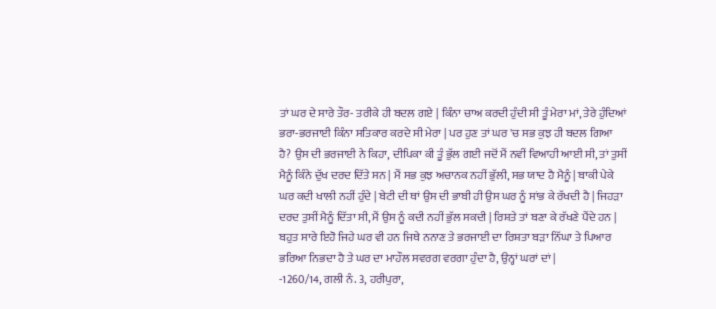ਤਾਂ ਘਰ ਦੇ ਸਾਰੇ ਤੌਰ- ਤਰੀਕੇ ਹੀ ਬਦਲ ਗਏ | ਕਿੰਨਾ ਚਾਅ ਕਰਦੀ ਹੁੰਦੀ ਸੀ ਤੂੰ ਮੇਰਾ ਮਾਂ, ਤੇਰੇ ਹੁੰਦਿਆਂ ਭਰਾ-ਭਰਜਾਈ ਕਿੰਨਾ ਸਤਿਕਾਰ ਕਰਦੇ ਸੀ ਮੇਰਾ | ਪਰ ਹੁਣ ਤਾਂ ਘਰ 'ਚ ਸਭ ਕੁਝ ਹੀ ਬਦਲ ਗਿਆ ਹੈ? ਉਸ ਦੀ ਭਰਜਾਈ ਨੇ ਕਿਹਾ, ਦੀਪਿਕਾ ਕੀ ਤੂੰ ਭੁੱਲ ਗਈ ਜਦੋਂ ਮੈਂ ਨਵੀਂ ਵਿਆਹੀ ਆਈ ਸੀ, ਤਾਂ ਤੁਸੀਂ ਮੈਨੂੰ ਕਿੰਨੇ ਦੁੱਖ ਦਰਦ ਦਿੱਤੇ ਸਨ | ਮੈਂ ਸਭ ਕੁਝ ਅਚਾਨਕ ਨਹੀਂ ਭੁੱਲੀ, ਸਭ ਯਾਦ ਹੈ ਮੈਨੂੰ | ਬਾਕੀ ਪੇਕੇ ਘਰ ਕਦੀ ਖਾਲੀ ਨਹੀਂ ਹੁੰਦੇ | ਬੇਟੀ ਦੀ ਥਾਂ ਉਸ ਦੀ ਭਾਬੀ ਹੀ ਉਸ ਘਰ ਨੂੰ ਸਾਂਭ ਕੇ ਰੱਖਦੀ ਹੈ | ਜਿਹੜਾ ਦਰਦ ਤੁਸੀਂ ਮੈਨੂੰ ਦਿੱਤਾ ਸੀ, ਮੈਂ ਉਸ ਨੂੰ ਕਦੀ ਨਹੀਂ ਭੁੱਲ ਸਕਦੀ | ਰਿਸ਼ਤੇ ਤਾਂ ਬਣਾ ਕੇ ਰੱਖਣੇ ਪੈਂਦੇ ਹਨ | ਬਹੁਤ ਸਾਰੇ ਇਹੋ ਜਿਹੇ ਘਰ ਵੀ ਹਨ ਜਿਥੇ ਨਨਾਣ ਤੇ ਭਰਜਾਈ ਦਾ ਰਿਸ਼ਤਾ ਬੜਾ ਨਿੱਘਾ ਤੇ ਪਿਆਰ ਭਰਿਆ ਨਿਭਦਾ ਹੈ ਤੇ ਘਰ ਦਾ ਮਾਹੌਲ ਸਵਰਗ ਵਰਗਾ ਹੁੰਦਾ ਹੈ, ਉਨ੍ਹਾਂ ਘਰਾਂ ਦਾਂ |
-1260/14, ਗਲੀ ਨੰ. 3, ਹਰੀਪੁਰਾ,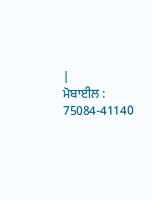|
ਮੋਬਾਈਲ : 75084-41140